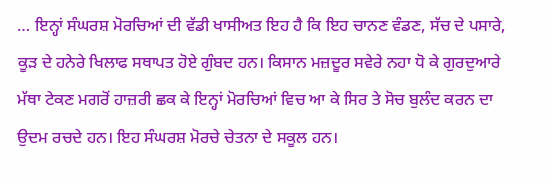… ਇਨ੍ਹਾਂ ਸੰਘਰਸ਼ ਮੋਰਚਿਆਂ ਦੀ ਵੱਡੀ ਖਾਸੀਅਤ ਇਹ ਹੈ ਕਿ ਇਹ ਚਾਨਣ ਵੰਡਣ, ਸੱਚ ਦੇ ਪਸਾਰੇ, ਕੂੜ ਦੇ ਹਨੇਰੇ ਖਿਲਾਫ ਸਥਾਪਤ ਹੋਏ ਗੁੰਬਦ ਹਨ। ਕਿਸਾਨ ਮਜ਼ਦੂਰ ਸਵੇਰੇ ਨਹਾ ਧੋ ਕੇ ਗੁਰਦੁਆਰੇ ਮੱਥਾ ਟੇਕਣ ਮਗਰੋਂ ਹਾਜ਼ਰੀ ਛਕ ਕੇ ਇਨ੍ਹਾਂ ਮੋਰਚਿਆਂ ਵਿਚ ਆ ਕੇ ਸਿਰ ਤੇ ਸੋਚ ਬੁਲੰਦ ਕਰਨ ਦਾ ਉਦਮ ਰਚਦੇ ਹਨ। ਇਹ ਸੰਘਰਸ਼ ਮੋਰਚੇ ਚੇਤਨਾ ਦੇ ਸਕੂਲ ਹਨ।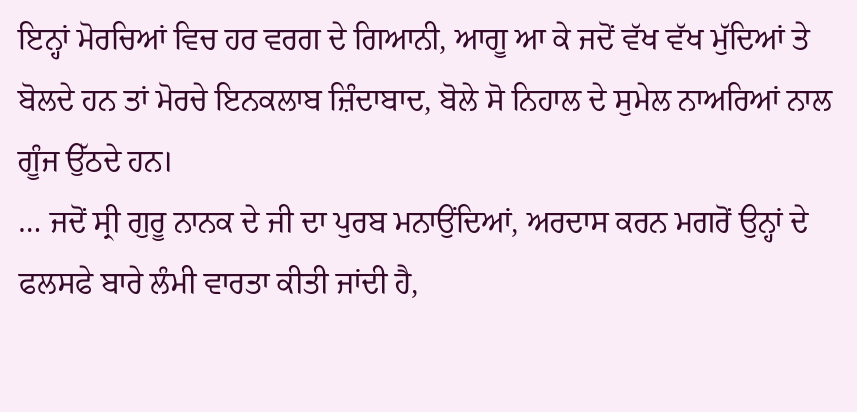ਇਨ੍ਹਾਂ ਮੋਰਚਿਆਂ ਵਿਚ ਹਰ ਵਰਗ ਦੇ ਗਿਆਨੀ, ਆਗੂ ਆ ਕੇ ਜਦੋਂ ਵੱਖ ਵੱਖ ਮੁੱਦਿਆਂ ਤੇ ਬੋਲਦੇ ਹਨ ਤਾਂ ਮੋਰਚੇ ਇਨਕਲਾਬ ਜ਼ਿੰਦਾਬਾਦ, ਬੋਲੇ ਸੋ ਨਿਹਾਲ ਦੇ ਸੁਮੇਲ ਨਾਅਰਿਆਂ ਨਾਲ ਗੂੰਜ ਉੱਠਦੇ ਹਨ।
… ਜਦੋਂ ਸ੍ਰੀ ਗੁਰੂ ਨਾਨਕ ਦੇ ਜੀ ਦਾ ਪੁਰਬ ਮਨਾਉਂਦਿਆਂ, ਅਰਦਾਸ ਕਰਨ ਮਗਰੋਂ ਉਨ੍ਹਾਂ ਦੇ ਫਲਸਫੇ ਬਾਰੇ ਲੰਮੀ ਵਾਰਤਾ ਕੀਤੀ ਜਾਂਦੀ ਹੈ,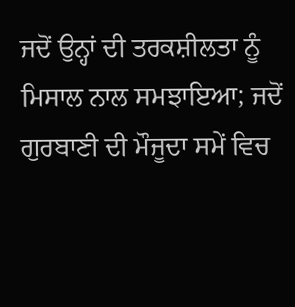ਜਦੋਂ ਉਨ੍ਹਾਂ ਦੀ ਤਰਕਸ਼ੀਲਤਾ ਨੂੰ ਮਿਸਾਲ ਨਾਲ ਸਮਝਾਇਆ; ਜਦੋਂ ਗੁਰਬਾਣੀ ਦੀ ਮੌਜੂਦਾ ਸਮੇਂ ਵਿਚ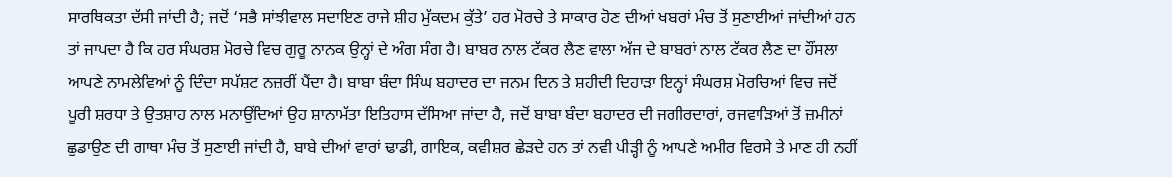ਸਾਰਥਿਕਤਾ ਦੱਸੀ ਜਾਂਦੀ ਹੈ; ਜਦੋਂ ‘ਸਭੈ ਸਾਂਝੀਵਾਲ ਸਦਾਇਣ ਰਾਜੇ ਸ਼ੀਹ ਮੁੱਕਦਮ ਕੁੱਤੇ’ ਹਰ ਮੋਰਚੇ ਤੇ ਸਾਕਾਰ ਹੋਣ ਦੀਆਂ ਖਬਰਾਂ ਮੰਚ ਤੋਂ ਸੁਣਾਈਆਂ ਜਾਂਦੀਆਂ ਹਨ ਤਾਂ ਜਾਪਦਾ ਹੈ ਕਿ ਹਰ ਸੰਘਰਸ਼ ਮੋਰਚੇ ਵਿਚ ਗੁਰੂ ਨਾਨਕ ਉਨ੍ਹਾਂ ਦੇ ਅੰਗ ਸੰਗ ਹੈ। ਬਾਬਰ ਨਾਲ ਟੱਕਰ ਲੈਣ ਵਾਲਾ ਅੱਜ ਦੇ ਬਾਬਰਾਂ ਨਾਲ ਟੱਕਰ ਲੈਣ ਦਾ ਹੌਂਸਲਾ ਆਪਣੇ ਨਾਮਲੇਵਿਆਂ ਨੂੰ ਦਿੰਦਾ ਸਪੱਸ਼ਟ ਨਜ਼ਰੀਂ ਪੈਂਦਾ ਹੈ। ਬਾਬਾ ਬੰਦਾ ਸਿੰਘ ਬਹਾਦਰ ਦਾ ਜਨਮ ਦਿਨ ਤੇ ਸ਼ਹੀਦੀ ਦਿਹਾੜਾ ਇਨ੍ਹਾਂ ਸੰਘਰਸ਼ ਮੋਰਚਿਆਂ ਵਿਚ ਜਦੋਂ ਪੂਰੀ ਸ਼ਰਧਾ ਤੇ ਉਤਸ਼ਾਹ ਨਾਲ ਮਨਾਉਂਦਿਆਂ ਉਹ ਸ਼ਾਨਾਮੱਤਾ ਇਤਿਹਾਸ ਦੱਸਿਆ ਜਾਂਦਾ ਹੈ, ਜਦੋਂ ਬਾਬਾ ਬੰਦਾ ਬਹਾਦਰ ਦੀ ਜਗੀਰਦਾਰਾਂ, ਰਜਵਾੜਿਆਂ ਤੋਂ ਜ਼ਮੀਨਾਂ ਛੁਡਾਉਣ ਦੀ ਗਾਥਾ ਮੰਚ ਤੋਂ ਸੁਣਾਈ ਜਾਂਦੀ ਹੈ, ਬਾਬੇ ਦੀਆਂ ਵਾਰਾਂ ਢਾਡੀ, ਗਾਇਕ, ਕਵੀਸ਼ਰ ਛੇੜਦੇ ਹਨ ਤਾਂ ਨਵੀ ਪੀੜ੍ਹੀ ਨੂੰ ਆਪਣੇ ਅਮੀਰ ਵਿਰਸੇ ਤੇ ਮਾਣ ਹੀ ਨਹੀਂ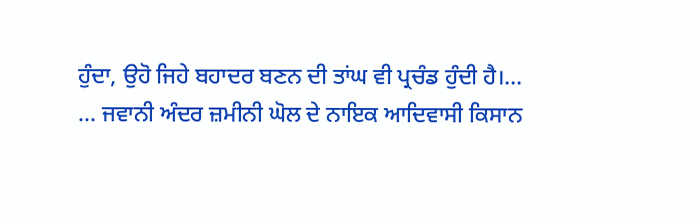ਹੁੰਦਾ, ਉਹੋ ਜਿਹੇ ਬਹਾਦਰ ਬਣਨ ਦੀ ਤਾਂਘ ਵੀ ਪ੍ਰਚੰਡ ਹੁੰਦੀ ਹੈ।…
… ਜਵਾਨੀ ਅੰਦਰ ਜ਼ਮੀਨੀ ਘੋਲ ਦੇ ਨਾਇਕ ਆਦਿਵਾਸੀ ਕਿਸਾਨ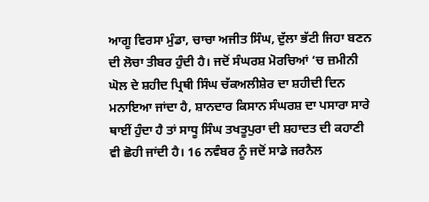ਆਗੂ ਵਿਰਸਾ ਮੁੰਡਾ, ਚਾਚਾ ਅਜੀਤ ਸਿੰਘ, ਦੁੱਲਾ ਭੱਟੀ ਜਿਹਾ ਬਣਨ ਦੀ ਲੋਚਾ ਤੀਬਰ ਹੁੰਦੀ ਹੈ। ਜਦੋਂ ਸੰਘਰਸ਼ ਮੋਰਚਿਆਂ ‘ਚ ਜ਼ਮੀਨੀ ਘੋਲ ਦੇ ਸ਼ਹੀਦ ਪ੍ਰਿਥੀ ਸਿੰਘ ਚੱਕਅਲੀਸ਼ੇਰ ਦਾ ਸ਼ਹੀਦੀ ਦਿਨ ਮਨਾਇਆ ਜਾਂਦਾ ਹੈ, ਸ਼ਾਨਦਾਰ ਕਿਸਾਨ ਸੰਘਰਸ਼ ਦਾ ਪਸਾਰਾ ਸਾਰੇ ਥਾਈਂ ਹੁੰਦਾ ਹੈ ਤਾਂ ਸਾਧੂ ਸਿੰਘ ਤਖਤੂਪੁਰਾ ਦੀ ਸ਼ਹਾਦਤ ਦੀ ਕਹਾਣੀ ਵੀ ਛੋਹੀ ਜਾਂਦੀ ਹੈ। 16 ਨਵੰਬਰ ਨੂੰ ਜਦੋਂ ਸਾਡੇ ਜਰਨੈਲ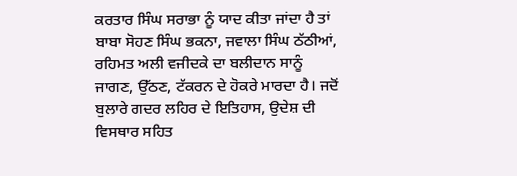ਕਰਤਾਰ ਸਿੰਘ ਸਰਾਭਾ ਨੂੰ ਯਾਦ ਕੀਤਾ ਜਾਂਦਾ ਹੈ ਤਾਂ ਬਾਬਾ ਸੋਹਣ ਸਿੰਘ ਭਕਨਾ, ਜਵਾਲਾ ਸਿੰਘ ਠੱਠੀਆਂ, ਰਹਿਮਤ ਅਲੀ ਵਜੀਦਕੇ ਦਾ ਬਲੀਦਾਨ ਸਾਨੂੰ ਜਾਗਣ, ਉੱਠਣ, ਟੱਕਰਨ ਦੇ ਹੋਕਰੇ ਮਾਰਦਾ ਹੈ। ਜਦੋਂ ਬੁਲਾਰੇ ਗਦਰ ਲਹਿਰ ਦੇ ਇਤਿਹਾਸ, ਉਦੇਸ਼ ਦੀ ਵਿਸਥਾਰ ਸਹਿਤ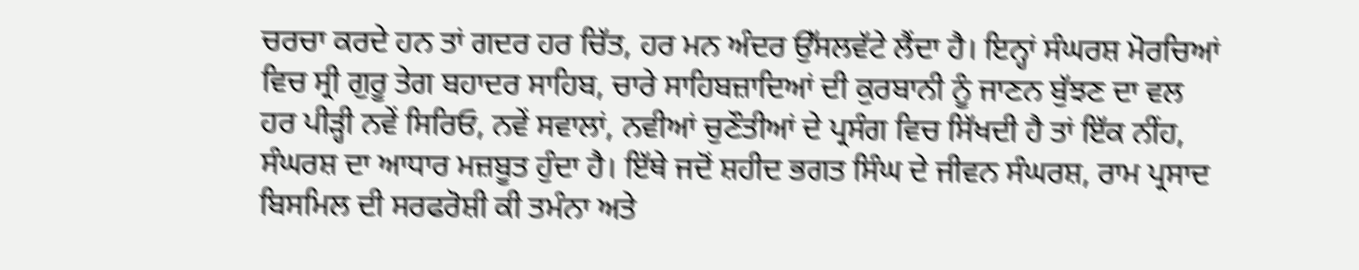ਚਰਚਾ ਕਰਦੇ ਹਨ ਤਾਂ ਗਦਰ ਹਰ ਚਿੱਤ, ਹਰ ਮਨ ਅੰਦਰ ਉੱਸਲਵੱਟੇ ਲੈਂਦਾ ਹੈ। ਇਨ੍ਹਾਂ ਸੰਘਰਸ਼ ਮੋਰਚਿਆਂ ਵਿਚ ਸ੍ਰੀ ਗੁਰੂ ਤੇਗ ਬਹਾਦਰ ਸਾਹਿਬ, ਚਾਰੇ ਸਾਹਿਬਜ਼ਾਦਿਆਂ ਦੀ ਕੁਰਬਾਨੀ ਨੂੰ ਜਾਣਨ ਬੁੱਝਣ ਦਾ ਵਲ ਹਰ ਪੀੜ੍ਹੀ ਨਵੇਂ ਸਿਰਿਓ, ਨਵੇਂ ਸਵਾਲਾਂ, ਨਵੀਆਂ ਚੁਣੌਤੀਆਂ ਦੇ ਪ੍ਰਸੰਗ ਵਿਚ ਸਿੱਖਦੀ ਹੈ ਤਾਂ ਇੱਕ ਨੀਂਹ, ਸੰਘਰਸ਼ ਦਾ ਆਧਾਰ ਮਜ਼ਬੂਤ ਹੁੰਦਾ ਹੈ। ਇੱਥੇ ਜਦੋਂ ਸ਼ਹੀਦ ਭਗਤ ਸਿੰਘ ਦੇ ਜੀਵਨ ਸੰਘਰਸ਼, ਰਾਮ ਪ੍ਰਸਾਦ ਬਿਸਮਿਲ ਦੀ ਸਰਫਰੋਸ਼ੀ ਕੀ ਤਮੰਨਾ ਅਤੇ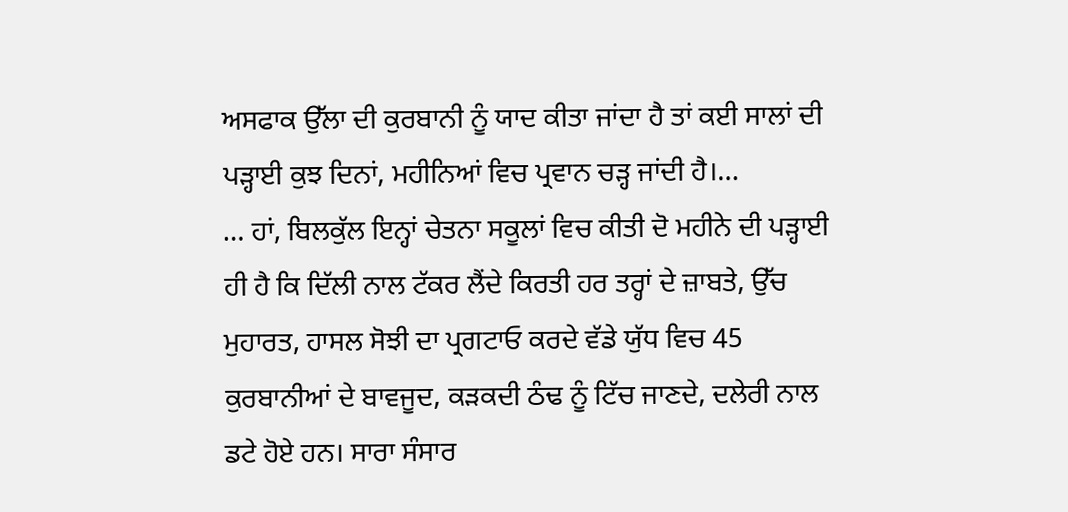ਅਸਫਾਕ ਉੱਲਾ ਦੀ ਕੁਰਬਾਨੀ ਨੂੰ ਯਾਦ ਕੀਤਾ ਜਾਂਦਾ ਹੈ ਤਾਂ ਕਈ ਸਾਲਾਂ ਦੀ ਪੜ੍ਹਾਈ ਕੁਝ ਦਿਨਾਂ, ਮਹੀਨਿਆਂ ਵਿਚ ਪ੍ਰਵਾਨ ਚੜ੍ਹ ਜਾਂਦੀ ਹੈ।…
… ਹਾਂ, ਬਿਲਕੁੱਲ ਇਨ੍ਹਾਂ ਚੇਤਨਾ ਸਕੂਲਾਂ ਵਿਚ ਕੀਤੀ ਦੋ ਮਹੀਨੇ ਦੀ ਪੜ੍ਹਾਈ ਹੀ ਹੈ ਕਿ ਦਿੱਲੀ ਨਾਲ ਟੱਕਰ ਲੈਂਦੇ ਕਿਰਤੀ ਹਰ ਤਰ੍ਹਾਂ ਦੇ ਜ਼ਾਬਤੇ, ਉੱਚ ਮੁਹਾਰਤ, ਹਾਸਲ ਸੋਝੀ ਦਾ ਪ੍ਰਗਟਾਓ ਕਰਦੇ ਵੱਡੇ ਯੁੱਧ ਵਿਚ 45 ਕੁਰਬਾਨੀਆਂ ਦੇ ਬਾਵਜੂਦ, ਕੜਕਦੀ ਠੰਢ ਨੂੰ ਟਿੱਚ ਜਾਣਦੇ, ਦਲੇਰੀ ਨਾਲ ਡਟੇ ਹੋਏ ਹਨ। ਸਾਰਾ ਸੰਸਾਰ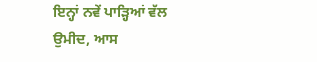ਇਨ੍ਹਾਂ ਨਵੇਂ ਪਾੜ੍ਹਿਆਂ ਵੱਲ ਉਮੀਦ, ਆਸ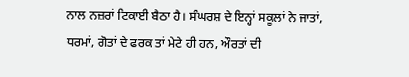ਨਾਲ ਨਜ਼ਰਾਂ ਟਿਕਾਈ ਬੈਠਾ ਹੈ। ਸੰਘਰਸ਼ ਦੇ ਇਨ੍ਹਾਂ ਸਕੂਲਾਂ ਨੇ ਜਾਤਾਂ, ਧਰਮਾਂ, ਗੋਤਾਂ ਦੇ ਫਰਕ ਤਾਂ ਮੇਟੇ ਹੀ ਹਨ, ਔਰਤਾਂ ਦੀ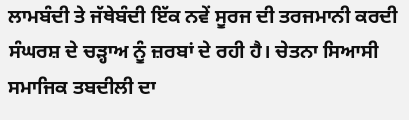ਲਾਮਬੰਦੀ ਤੇ ਜੱਥੇਬੰਦੀ ਇੱਕ ਨਵੇਂ ਸੂਰਜ ਦੀ ਤਰਜਮਾਨੀ ਕਰਦੀ ਸੰਘਰਸ਼ ਦੇ ਚੜ੍ਹਾਅ ਨੂੰ ਜ਼ਰਬਾਂ ਦੇ ਰਹੀ ਹੈ। ਚੇਤਨਾ ਸਿਆਸੀ ਸਮਾਜਿਕ ਤਬਦੀਲੀ ਦਾ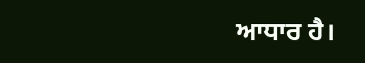ਆਧਾਰ ਹੈ।